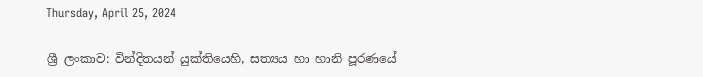Thursday, April 25, 2024

ශ්‍රී ලංකාව: වින්දිතයන් යුක්තියෙහි, සත්‍යය හා හානි පූරණයේ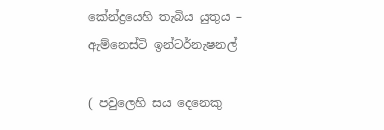කේන්ද්‍රයෙහි තැබිය යුතුය – ඇම්නෙස්ටි ඉන්ටර්නැෂනල්

( පවුලෙහි සය දෙනෙකු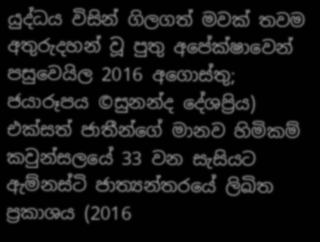යුද්ධය විසින් ගිලගත් මවක් තවම අතුරුදහන් වූ පුතු අපේක්ෂාවෙන් පසුවෙයිල 2016 අගොස්තු; ජයාරූපය ©සුනන්ද දේශප්‍රිය)
එක්සත් ජාතීන්ගේ මානව හිමිකම් කවුන්සලයේ 33 වන සැසියට ඇම්නස්ටි ජාත්‍යන්තරයේ ලිඛිත ප්‍රකාශය (2016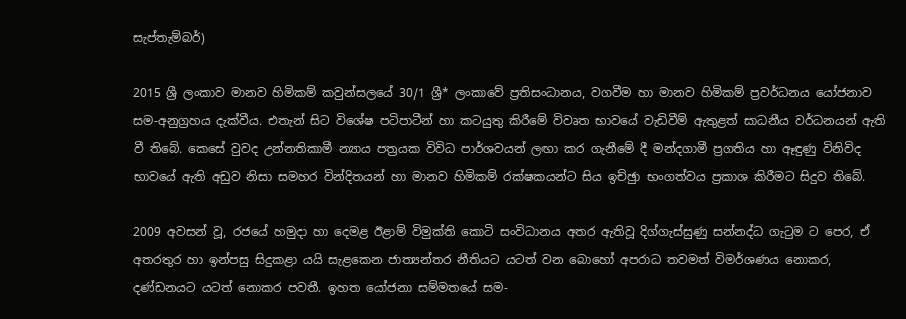සැප්තැම්බර්)

2015 ශ්‍රී ලංකාව මානව හිමිකම් කවුන්සලයේ 30/1 ශ්‍රී* ලංකාවේ ප්‍රතිසංධානය, වගවීම හා මානව හිමිකම් ප්‍රවර්ධනය යෝජනාව සම-අනුග්‍රහය දැක්වීය. එතැන් සිට විශේෂ පටිපාටීන් හා කටයුතු කිරීමේ විවෘත භාවයේ වැඩිවීම් ඇතුළත් සාධනීය වර්ධනයන් ඇති වී තිබේ. කෙසේ වුවද උන්නතිකාමී න්‍යාය පත්‍රයක විවිධ පාර්ශවයන් ලඟා කර ගැනීමේ දී මන්දගාමී ප්‍රගතිය හා ඈඳුණු විනිවිද භාවයේ ඇති අඩුව නිසා සමහර වින්දිතයන් හා මානව හිමිකම් රක්ෂකයන්ට සිය ඉච්ඡුා භංගත්වය ප්‍රකාශ කිරීමට සිදුව තිබේ.

2009 අවසන් වූ, රජයේ හමුදා හා දෙමළ ඊළාම් විමුක්ති කොටි සංවිධානය අතර ඇතිවූ දිග්ගැස්සුණු සන්නද්ධ ගැටුම ට පෙර, ඒ අතරතුර හා ඉන්පසු සිදුකළා යයි සැළකෙන ජාත්‍යන්තර නීතියට යටත් වන බොහෝ අපරාධ තවමත් විමර්ශණය නොකර, දණ්ඩනයට යටත් නොකර පවතී. ඉහත යෝජනා සම්මතයේ සම-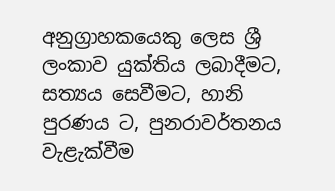අනුග්‍රාහකයෙකු ලෙස ශ්‍රී ලංකාව යුක්තිය ලබාදීමට, සත්‍යය සෙවීමට, හානි පුරණය ට, පුනරාවර්තනය වැළැක්වීම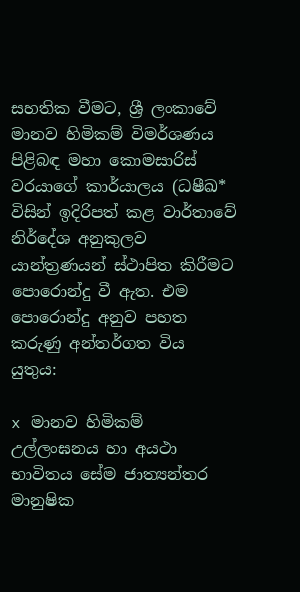සහතික වීමට, ශ්‍රී ලංකාවේ මානව හිමිකම් විමර්ශණය පිළිබඳ මහා කොමසාරිස් වරයාගේ කාර්යාලය (ධෂීඛ* විසින් ඉදිරිපත් කළ වාර්තාවේ නිර්දේශ අනුකුලව යාන්ත්‍රණයන් ස්ථාපිත කිරීමට පොරොන්දු වී ඇත. එම පොරොන්දු අනුව පහත කරුණු අන්තර්ගත විය යුතුය:

x මානව හිමිකම් උල්ලංඝනය හා අයථා භාවිතය සේම ජාත්‍යන්තර මානුෂික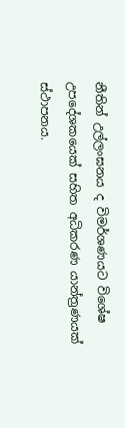නීතින් උල්ලංඝනය ද විමර්ශණයට විශේෂ උපදේශකයෙක් සහිත අධිකරණ යාන්ත්‍රණයක් ස්ථාපනය.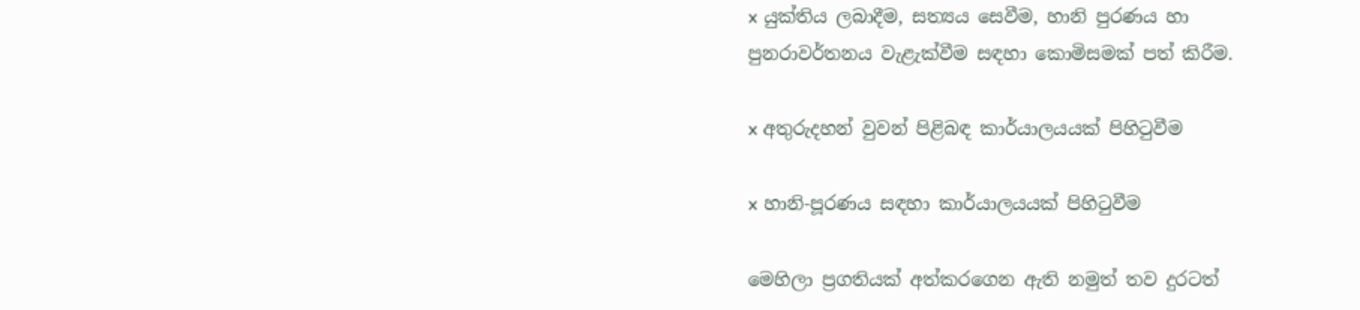x යුක්තිය ලබාදීම, සත්‍යය සෙවීම, හානි පුරණය හා පුනරාවර්තනය වැළැක්වීම සඳහා කොමිසමක් පත් කිරීම.

x අතුරුදහන් වුවන් පිළිබඳ කාර්යාලයයක් පිහිටුවීම

x හානි-පූරණය සඳහා කාර්යාලයයක් පිහිටුවීම

මෙහිලා ප්‍රගතියක් අත්කරගෙන ඇති නමුත් තව දුරටත්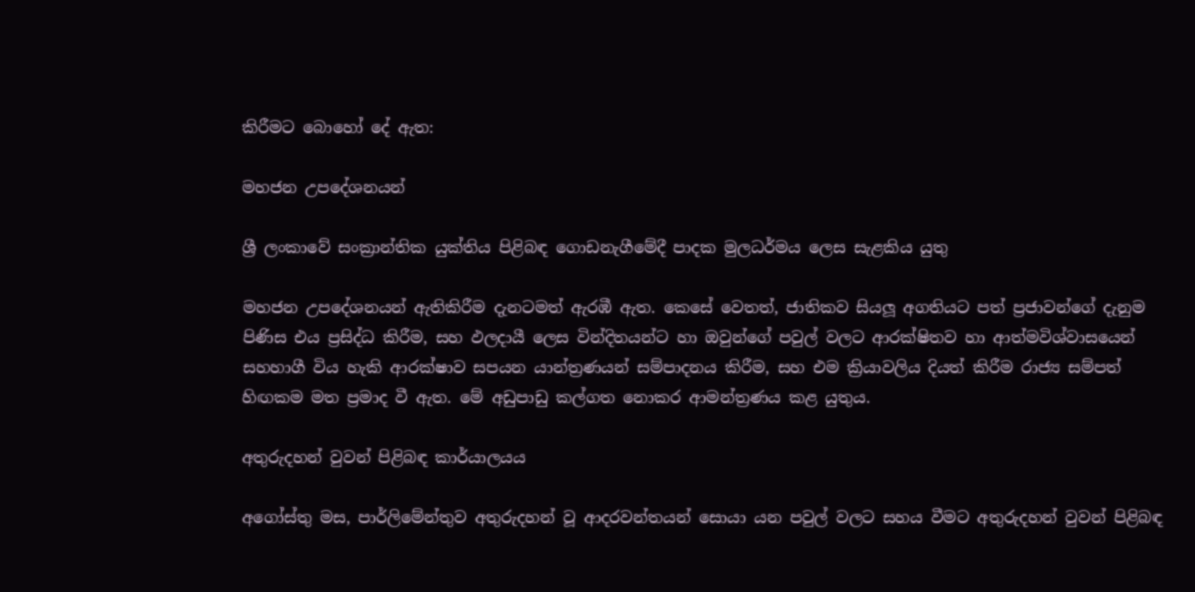කිරීමට බොහෝ දේ ඇත:

මහජන උපදේශනයන්

ශ්‍රී ලංකාවේ සංක්‍රාන්තික යුක්තිය පිළිබඳ ගොඩනැගීමේදී පාදක මුලධර්මය ලෙස සැළකිය යුතු

මහජන උපදේශනයන් ඇතිකිරීම දැනටමත් ඇරඹී ඇත. කෙසේ වෙතත්, ජාතිකව සියලූ අගතියට පත් ප්‍රජාවන්ගේ දැනුම පිණිස එය ප්‍රසිද්ධ කිරීම, සහ ඵලදායී ලෙස වින්දිතයන්ට හා ඔවුන්ගේ පවුල් වලට ආරක්ෂිතව හා ආත්මවිශ්වාසයෙන් සහහාගී විය හැකි ආරක්ෂාව සපයන යාන්ත්‍රණයන් සම්පාදනය කිරීම, සහ එම ක්‍රියාවලිය දියත් කිරීම රාජ්‍ය සම්පත් හිඟකම මත ප්‍රමාද වී ඇත. මේ අඩුපාඩු කල්ගත නොකර ආමන්ත්‍රණය කළ යුතුය.

අතුරුදහන් වුවන් පිළිබඳ කාර්යාලයය

අගෝස්තු මස, පාර්ලිමේන්තුව අතුරුදහන් වූ ආදරවන්තයන් සොයා යන පවුල් වලට සහය වීමට අතුරුදහන් වුවන් පිළිබඳ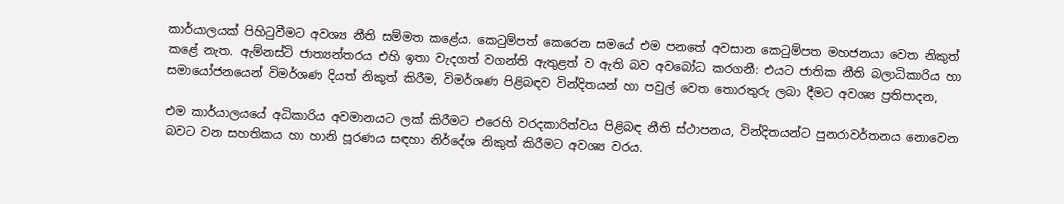කාර්යාලයක් පිහිටුවීමට අවශ්‍ය නීති සම්මත කළේය. කෙටුම්පත් කෙරෙන සමයේ එම පනතේ අවසාන කෙටුම්පත මහජනයා වෙත නිකුත් කළේ නැත. ඇම්නස්ටි ජාත්‍යන්තරය එහි ඉතා වැදගත් වගන්ති ඇතුළත් ව ඇති බව අවබෝධ කරගනී: එයට ජාතික නීති බලාධිකාරිය හා සමායෝජනයෙන් විමර්ශණ දියත් නිකුත් කිරීම, විමර්ශණ පිළිබඳව වින්දිතයන් හා පවුල් වෙත තොරතුරු ලබා දීමට අවශ්‍ය ප්‍රතිපාදන,

එම කාර්යාලයයේ අධිකාරිය අවමානයට ලක් කිරීමට එරෙහි වරදකාරිත්වය පිළිබඳ නීති ස්ථාපනය, වින්දිතයන්ට පුනරාවර්තනය නොවෙන බවට වන සහතිකය හා හානි පූරණය සඳහා නිර්දේශ නිකුත් කිරීමට අවශ්‍ය වරය.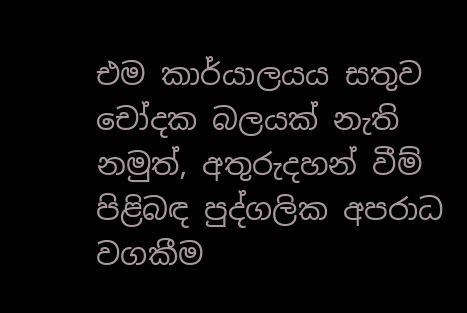එම කාර්යාලයය සතුව චෝදක බලයක් නැති නමුත්, අතුරුදහන් වීම් පිළිබඳ පුද්ගලික අපරාධ වගකීම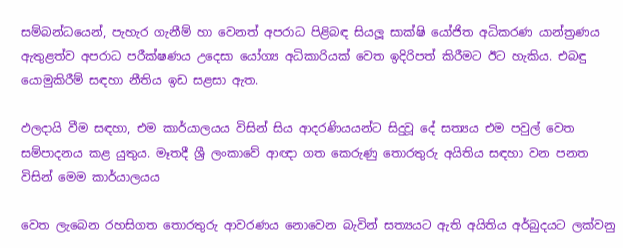සම්බන්ධයෙන්, පැහැර ගැනීම් හා වෙනත් අපරාධ පිළිබඳ සියලූ සාක්ෂි යෝජිත අධිකරණ යාන්ත්‍රණය ඇතුළත්ව අපරාධ පරීක්ෂණය උදෙසා යෝග්‍ය අධිකාරියක් වෙත ඉදිරිපත් කිරීමට ඊට හැකිය. එබඳු යොමුකිරීම් සඳහා නීතිය ඉඩ සළසා ඇත.

ඵලදායි වීම සඳහා, එම කාර්යාලයය විසින් සිය ආදරණියයන්ට සිදුවූ දේ සත්‍යය එම පවුල් වෙත සම්පාදනය කළ යුතුය. මෑතදී ශ්‍රී ලංකාවේ ආඥා ගත කෙරුණු තොරතුරු අයිතිය සඳහා වන පනත විසින් මෙම කාර්යාලයය

වෙත ලැබෙන රහසිගත තොරතුරු ආවරණය නොවෙන බැවින් සත්‍යයට ඇති අයිතිය අර්බුදයට ලක්වනු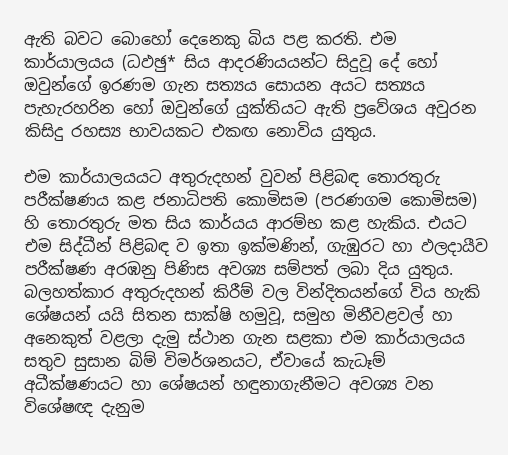ඇති බවට බොහෝ දෙනෙකු බිය පළ කරති. එම කාර්යාලයය (ධඵඡු* සිය ආදරණියයන්ට සිදුවූ දේ හෝ ඔවුන්ගේ ඉරණම ගැන සත්‍යය සොයන අයට සත්‍යය පැහැරහරින හෝ ඔවුන්ගේ යුක්තියට ඇති ප්‍රවේශය අවුරන කිසිදු රහස්‍ය භාවයකට එකඟ නොවිය යුතුය.

එම කාර්යාලයයට අතුරුදහන් වුවන් පිළිබඳ තොරතුරු පරීක්ෂණය කළ ජනාධිපති කොමිසම (පරණගම කොමිසම) හි තොරතුරු මත සිය කාර්යය ආරම්භ කළ හැකිය. එයට එම සිද්ධීන් පිළිබඳ ව ඉතා ඉක්මණින්, ගැඹුරට හා ඵලදායීව පරීක්ෂණ අරඹනු පිණිස අවශ්‍ය සම්පත් ලබා දිය යුතුය. බලහත්කාර අතුරුදහන් කිරීම් වල වින්දිතයන්ගේ විය හැකි ශේෂයන් යයි සිතන සාක්ෂි හමුවූ, සමුහ මිනීවළවල් හා අනෙකුත් වළලා දැමු ස්ථාන ගැන සළකා එම කාර්යාලයය  සතුව සුසාන බිම් විමර්ශනයට, ඒවායේ කැධෑම් අධීක්ෂණයට හා ශේෂයන් හඳුනාගැනීමට අවශ්‍ය වන විශේෂඥ දැනුම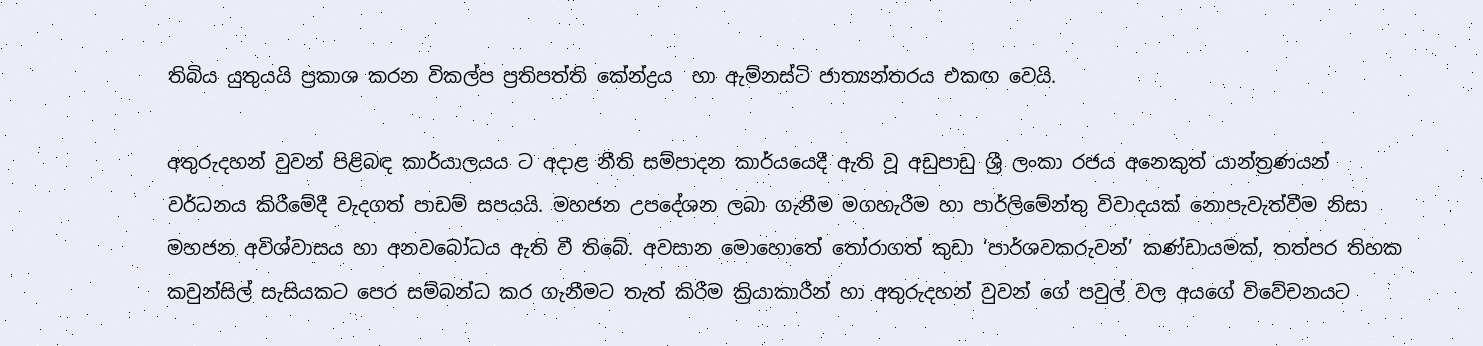තිබිය යුතුයයි ප්‍රකාශ කරන විකල්ප ප්‍රතිපත්ති කේන්ද්‍රය  හා ඇම්නස්ටි ජාත්‍යන්තරය එකඟ වෙයි.

අතුරුදහන් වුවන් පිළිබඳ කාර්යාලයය ට අදාළ නීති සම්පාදන කාර්යයෙදී ඇති වූ අඩුපාඩු ශ්‍රී ලංකා රජය අනෙකුත් යාන්ත්‍රණයන් වර්ධනය කිරීමේදී වැදගත් පාඩම් සපයයි. මහජන උපදේශන ලබා ගැනීම මගහැරීම හා පාර්ලිමේන්තු විවාදයක් නොපැවැත්වීම නිසා මහජන අවිශ්වාසය හා අනවබෝධය ඇති වී තිබේ. අවසාන මොහොතේ තෝරාගත් කුඩා ‘පාර්ශවකරුවන්’ කණ්ඩායමක්, තත්පර තිහක කවුන්සිල් සැසියකට පෙර සම්බන්ධ කර ගැනීමට තැත් කිරීම ක්‍රියාකාරීන් හා අතුරුදහන් වුවන් ගේ පවුල් වල අයගේ විවේචනයට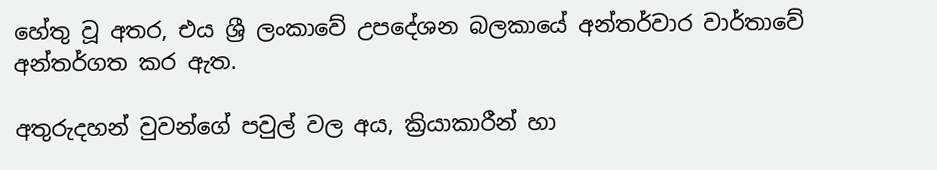හේතු වූ අතර, එය ශ්‍රී ලංකාවේ උපදේශන බලකායේ අන්තර්වාර වාර්තාවේ අන්තර්ගත කර ඇත.

අතුරුදහන් වුවන්ගේ පවුල් වල අය, ක්‍රියාකාරීන් හා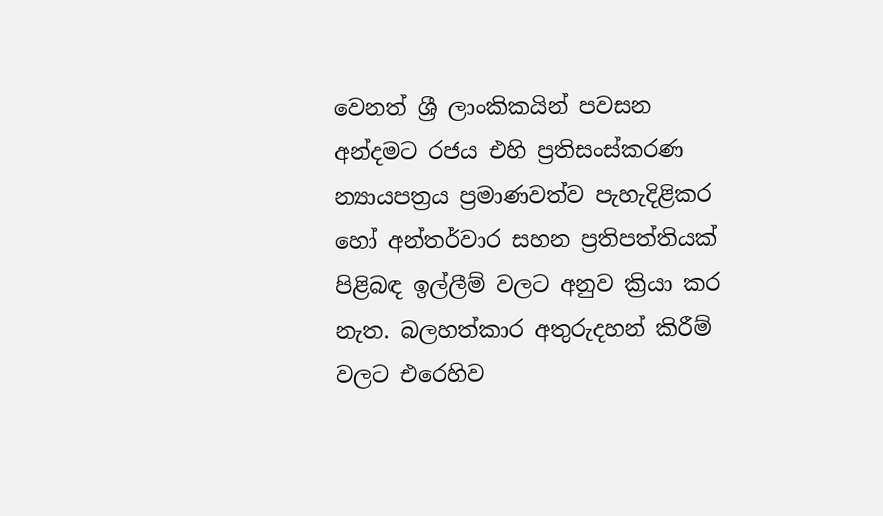වෙනත් ශ්‍රී ලාංකිකයින් පවසන අන්දමට රජය එහි ප්‍රතිසංස්කරණ න්‍යායපත්‍රය ප්‍රමාණවත්ව පැහැදිළිකර හෝ අන්තර්වාර සහන ප්‍රතිපත්තියක් පිළිබඳ ඉල්ලීම් වලට අනුව ක්‍රියා කර නැත. බලහත්කාර අතුරුදහන් කිරීම් වලට එරෙහිව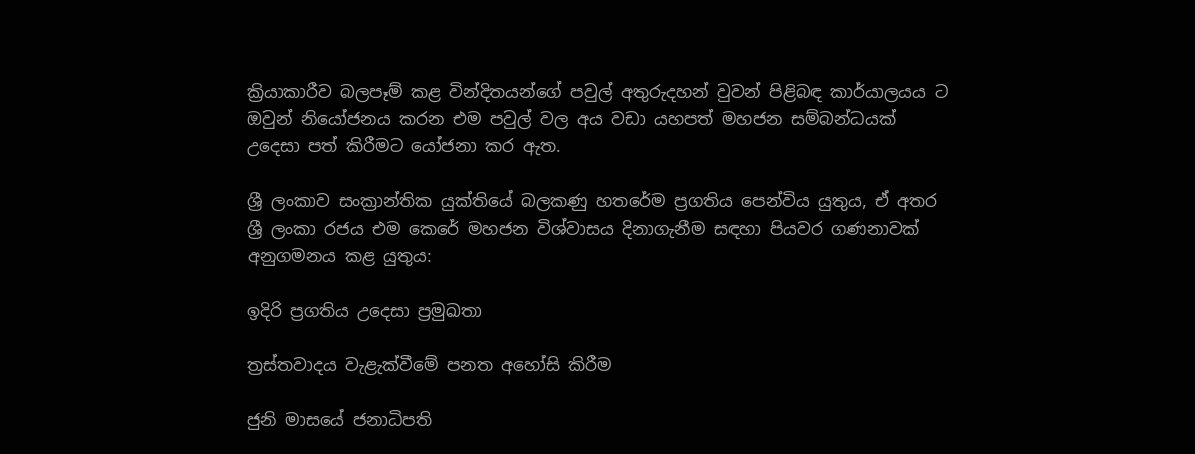ක්‍රියාකාරීව බලපෑම් කළ වින්දිතයන්ගේ පවුල් අතුරුදහන් වුවන් පිළිබඳ කාර්යාලයය ට ඔවුන් නියෝජනය කරන එම පවුල් වල අය වඩා යහපත් මහජන සම්බන්ධයක් උදෙසා පත් කිරීමට යෝජනා කර ඇත.

ශ්‍රී ලංකාව සංක්‍රාන්තික යුක්තියේ බලකණු හතරේම ප්‍රගතිය පෙන්විය යුතුය, ඒ අතර ශ්‍රී ලංකා රජය එම කෙරේ මහජන විශ්වාසය දිනාගැනීම සඳහා පියවර ගණනාවක් අනුගමනය කළ යුතුය:

ඉදිරි ප්‍රගතිය උදෙසා ප්‍රමුඛතා

ත්‍රස්තවාදය වැළැක්වීමේ පනත අහෝසි කිරීම

ජුනි මාසයේ ජනාධිපති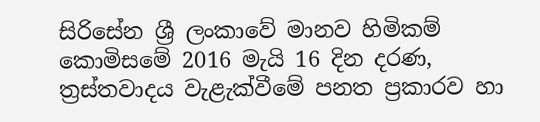සිරිසේන ශ්‍රී ලංකාවේ මානව හිමිකම් කොමිසමේ 2016 මැයි 16 දින දරණ, ත්‍රස්තවාදය වැළැක්වීමේ පනත ප්‍රකාරව හා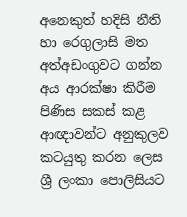අනෙකුත් හදිසි නීති හා රෙගුලාසි මත අත්අඩංගුවට ගන්න අය ආරක්ෂා කිරීම පිණිස සකස් කළ ආඥාවන්ට අනුකුලව කටයුතු කරන ලෙස ශ්‍රී ලංකා පොලිසියට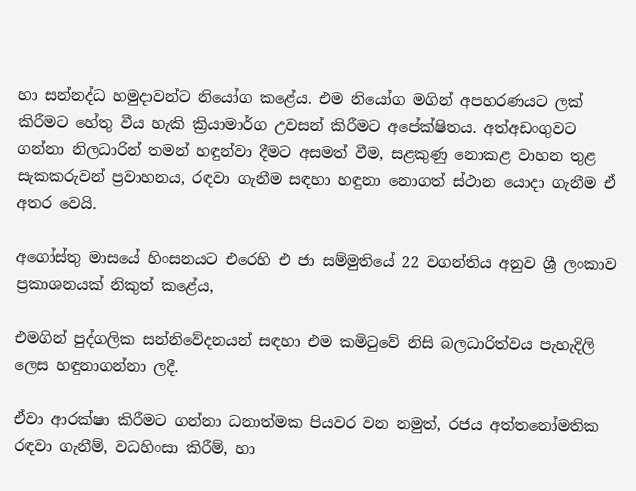හා සන්නද්ධ හමුදාවන්ට නියෝග කළේය. එම නියෝග මගින් අපහරණයට ලක් කිරීමට හේතු වීය හැකි ක්‍රියාමාර්ග උවසන් කිරීමට අපේක්ෂිතය. අත්අඩංගුවට ගන්නා නිලධාරින් තමන් හඳුන්වා දීමට අසමත් වීම, සළකුණු නොකළ වාහන තුළ සැකකරුවන් ප්‍රවාහනය, රඳවා ගැනීම සඳහා හඳුනා නොගත් ස්ථාන යොදා ගැනීම ඒ අතර වෙයි.

අගෝස්තු මාසයේ හිංසනයට එරෙහි එ ජා සම්මුතියේ 22 වගන්තිය අනුව ශ්‍රී ලංකාව ප්‍රකාශනයක් නිකුත් කළේය,

එමගින් පුද්ගලික සන්නිවේදනයන් සඳහා එම කමිටුවේ නිසි බලධාරිත්වය පැහැදිලි ලෙස හඳුනාගන්නා ලදී.

ඒවා ආරක්ෂා කිරීමට ගන්නා ධනාත්මක පියවර වන නමුත්, රජය අත්තනෝමතික රඳවා ගැනීම්, වධහිංසා කිරීම්, හා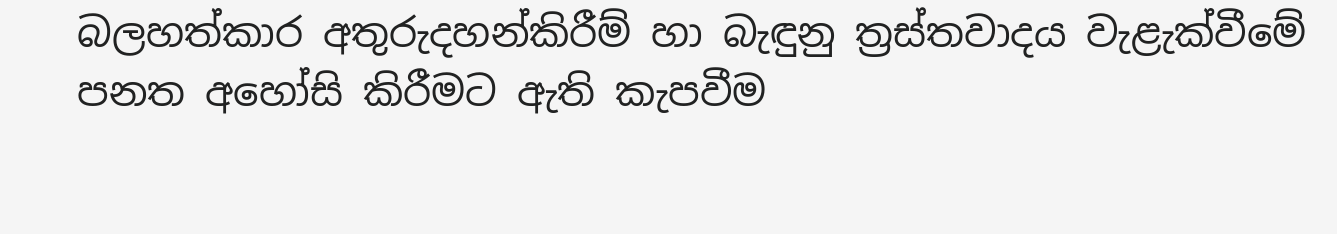බලහත්කාර අතුරුදහන්කිරීම් හා බැඳුනු ත්‍රස්තවාදය වැළැක්වීමේ පනත අහෝසි කිරීමට ඇති කැපවීම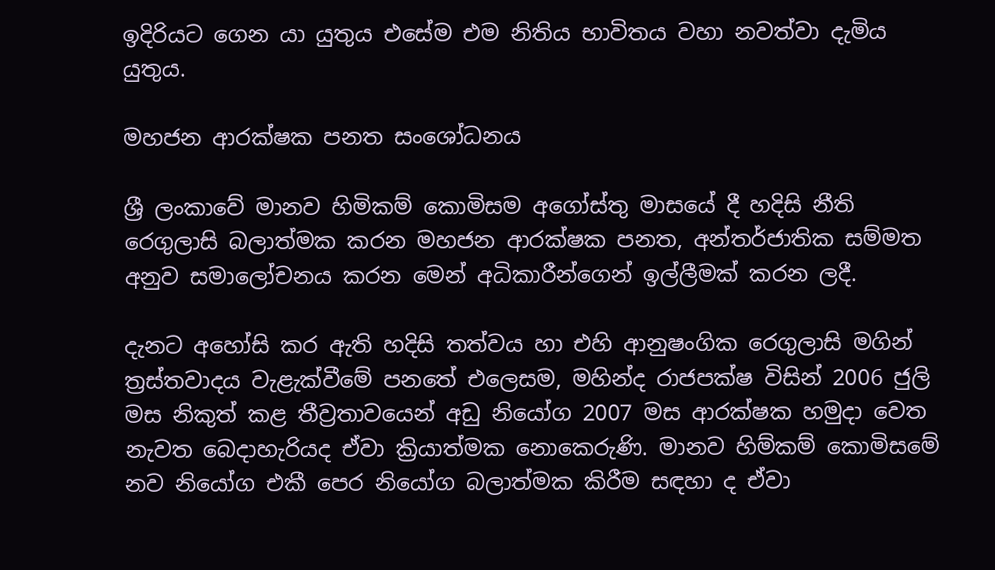ඉදිරියට ගෙන යා යුතුය එසේම එම නිතිය භාවිතය වහා නවත්වා දැමිය යුතුය.

මහජන ආරක්ෂක පනත සංශෝධනය

ශ්‍රී ලංකාවේ මානව හිමිකම් කොමිසම අගෝස්තු මාසයේ දී හදිසි නීති රෙගුලාසි බලාත්මක කරන මහජන ආරක්ෂක පනත, අන්තර්ජාතික සම්මත අනුව සමාලෝචනය කරන මෙන් අධිකාරීන්ගෙන් ඉල්ලීමක් කරන ලදී.

දැනට අහෝසි කර ඇති හදිසි තත්වය හා එහි ආනුෂංගික රෙගුලාසි මගින් ත්‍රස්තවාදය වැළැක්වීමේ පනතේ එලෙසම, මහින්ද රාජපක්ෂ විසින් 2006 ජුලි මස නිකුත් කළ තීව්‍රතාවයෙන් අඩු නියෝග 2007 මස ආරක්ෂක හමුදා වෙත නැවත බෙදාහැරියද ඒවා ක්‍රියාත්මක නොකෙරුණි. මානව හිම්කම් කොමිසමේ නව නියෝග එකී පෙර නියෝග බලාත්මක කිරීම සඳහා ද ඒවා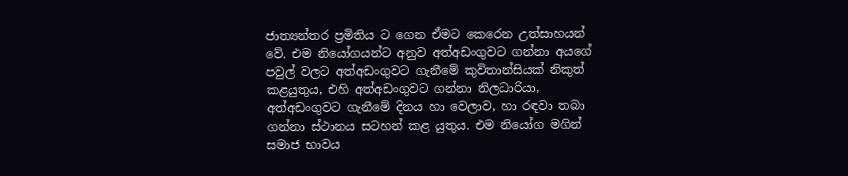ජාත්‍යන්තර ප්‍රමිතිය ට ගෙන ඒමට කෙරෙන උත්සාහයන් වේ. එම නියෝගයන්ට අනුව අත්අඩංගුවට ගන්නා අයගේ පවුල් වලට අත්අඩංගුවට ගැනීමේ කුවිතාන්සියක් නිකුත් කළයුතුය, එහි අත්අඩංගුවට ගන්නා නිලධාරියා, අත්අඩංගුවට ගැනීමේ දිනය හා වෙලාව, හා රඳවා තබා ගන්නා ස්ථානය සටහන් කළ යුතුය. එම නියෝග මගින් සමාජ භාවය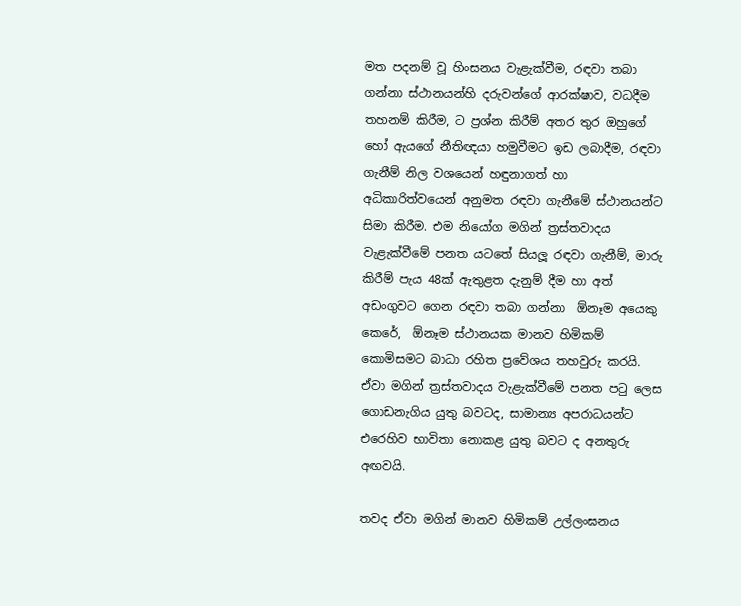මත පදනම් වූ හිංසනය වැළැක්වීම, රඳවා තබා ගන්නා ස්ථානයන්හි දරුවන්ගේ ආරක්ෂාව, වධදීම තහනම් කිරීම, ට ප්‍රශ්න කිරීම් අතර තුර ඔහුගේ හෝ ඇයගේ නීතිඥයා හමුවීමට ඉඩ ලබාදීම, රඳවා ගැනීම් නිල වශයෙන් හඳුනාගත් හා අධිකාරිත්වයෙන් අනුමත රඳවා ගැනීමේ ස්ථානයන්ට සිමා කිරීම. එම නියෝග මගින් ත්‍රස්තවාදය වැළැක්වීමේ පනත යටතේ සියලූ රඳවා ගැනීම්, මාරු කිරීම් පැය 48ක් ඇතුළත දැනුම් දීම හා අත් අඩංගුවට ගෙන රඳවා තබා ගන්නා  ඕනෑම අයෙකු කෙරේ,  ඕනෑම ස්ථානයක මානව හිමිකම් කොමිසමට බාධා රහිත ප්‍රවේශය තහවුරු කරයි. ඒවා මගින් ත්‍රස්තවාදය වැළැක්වීමේ පනත පටු ලෙස ගොඩනැගිය යුතු බවටද, සාමාන්‍ය අපරාධයන්ට එරෙහිව භාවිතා නොකළ යුතු බවට ද අනතුරු අඟවයි.

තවද ඒවා මගින් මානව හිමිකම් උල්ලංඝනය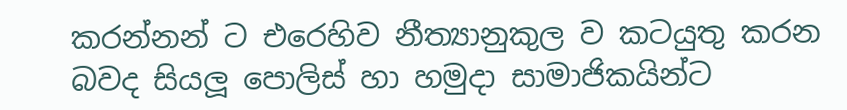කරන්නන් ට එරෙහිව නීත්‍යානුකුල ව කටයුතු කරන බවද සියලූ පොලිස් හා හමුදා සාමාජිකයින්ට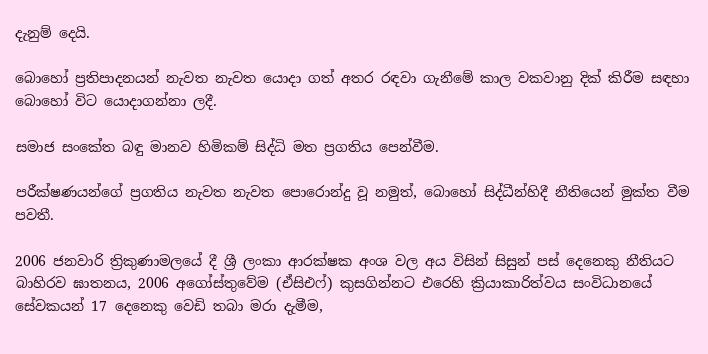දැනුම් දෙයි.

බොහෝ ප්‍රතිපාදනයන් නැවත නැවත යොදා ගත් අතර රඳවා ගැනීමේ කාල වකවානු දික් කිරීම සඳහා බොහෝ විට යොදාගන්නා ලදී.

සමාජ සංකේත බඳු මානව හිමිකම් සිද්ධි මත ප්‍රගතිය පෙන්වීම.

පරීක්ෂණයන්ගේ ප්‍රගතිය නැවත නැවත පොරොන්දු වූ නමුත්, බොහෝ සිද්ධීන්හිදී නීතියෙන් මුක්ත වීම පවතී.

2006 ජනවාරි ත්‍රිකුණාමලයේ දී ශ්‍රී ලංකා ආරක්ෂක අංශ වල අය විසින් සිසුන් පස් දෙනෙකු නීතියට බාහිරව ඝාතනය, 2006 අගෝස්තුවේම (ඒසිඑෆ්) කුසගින්නට එරෙහි ක්‍රියාකාරිත්වය සංවිධානයේ සේවකයන් 17 දෙනෙකු වෙඩි තබා මරා දැමීම,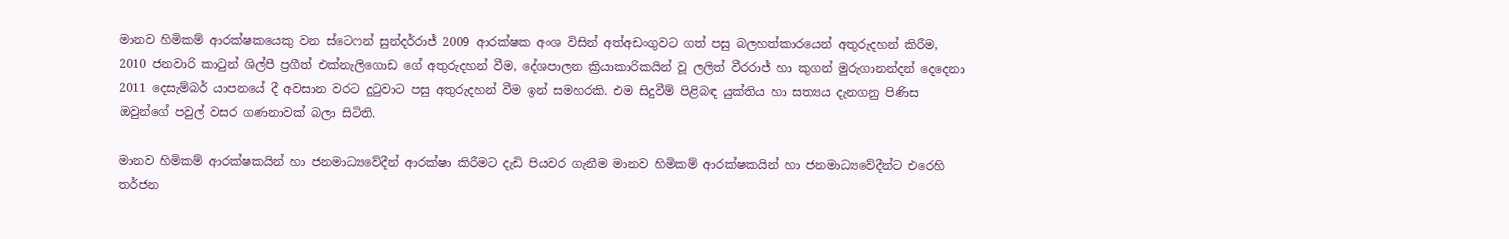මානව හිමිකම් ආරක්ෂකයෙකු වන ස්ටෙෆන් සුන්දර්රාජ් 2009 ආරක්ෂක අංශ විසින් අත්අඩංගුවට ගත් පසු බලහත්කාරයෙන් අතුරුදහන් කිරීම, 2010 ජනවාරි කාටුන් ශිල්පී ප්‍රගීත් එක්නැලිගොඩ ගේ අතුරුදහන් වීම, දේශපාලන ක්‍රියාකාරිකයින් වූ ලලිත් වීරරාජ් හා කුගන් මුරුගානන්දන් දෙදෙනා 2011 දෙසැම්බර් යාපනයේ දී අවසාන වරට දුටුවාට පසු අතුරුදහන් වීම ඉන් සමහරකි. එම සිදුවීම් පිළිබඳ යුක්තිය හා සත්‍යය දැනගනු පිණිස ඔවුන්ගේ පවුල් වසර ගණනාවක් බලා සිටිති.

මානව හිමිකම් ආරක්ෂකයින් හා ජනමාධ්‍යවේදීන් ආරක්ෂා කිරීමට දැඩි පියවර ගැනීම මානව හිමිකම් ආරක්ෂකයින් හා ජනමාධ්‍යවේදීන්ට එරෙහි තර්ජන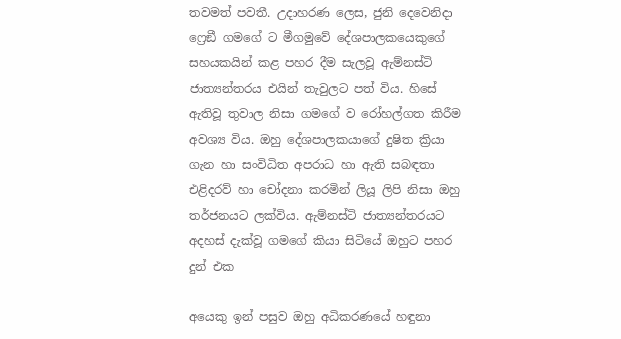තවමත් පවතී. උදාහරණ ලෙස, ජුනි දෙවෙනිදා ෆ්‍රෙඞී ගමගේ ට මීගමුවේ දේශපාලකයෙකුගේ සහයකයින් කළ පහර දීම සැලවූ ඇම්නස්ටි ජාත්‍යන්තරය එයින් තැවුලට පත් විය. හිසේ ඇතිවූ තුවාල නිසා ගමගේ ව රෝහල්ගත කිරීම අවශ්‍ය විය. ඔහු දේශපාලකයාගේ දුෂිත ක්‍රියා ගැන හා සංවිධිත අපරාධ හා ඇති සබඳතා එළිදරව් හා චෝදනා කරමින් ලියූ ලිපි නිසා ඔහු තර්ජනයට ලක්විය. ඇම්නස්ටි ජාත්‍යන්තරයට අදහස් දැක්වූ ගමගේ කියා සිටියේ ඔහුට පහර දුන් එක

අයෙකු ඉන් පසුව ඔහු අධිකරණයේ හඳුනා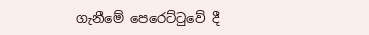ගැනීමේ පෙරෙට්ටුවේ දී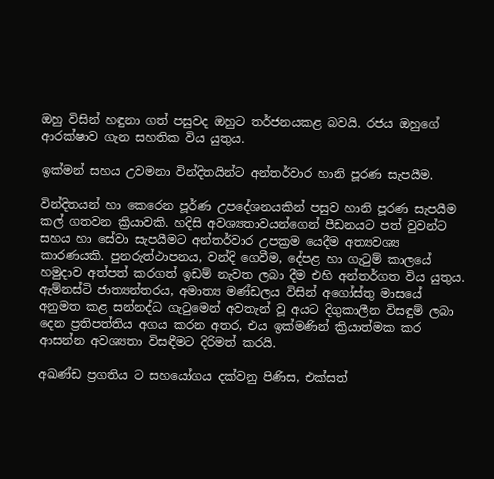ඔහු විසින් හඳුනා ගත් පසුවද ඔහුට තර්ජනයකළ බවයි. රජය ඔහුගේ ආරක්ෂාව ගැන සහතික විය යුතුය.

ඉක්මන් සහය උවමනා වින්දිතයින්ට අන්තර්වාර හානි පූරණ සැපයීම.

වින්දිතයන් හා කෙරෙන පූර්ණ උපදේශනයකින් පසුව හානි පූරණ සැපයීම කල් ගතවන ක්‍රියාවකි. හදිසි අවශ්‍යතාවයන්ගෙන් පීඩනයට පත් වුවන්ට සහය හා සේවා සැපයීමට අන්තර්වාර උපක්‍රම යෙදීම අත්‍යවශ්‍ය කාරණයකි. පුනරුත්ථාපනය, වන්දි ගෙවීම, දේපළ හා ගැටුම් කාලයේ හමුදාව අත්පත් කරගත් ඉඩම් නැවත ලබා දීම එහි අන්තර්ගත විය යුතුය. ඇම්නස්ටි ජාත්‍යන්තරය, අමාත්‍ය මණ්ඩලය විසින් අගෝස්තු මාසයේ අනුමත කළ සන්නද්ධ ගැටුමෙන් අවතැන් වූ අයට දිගුකාලීන විසඳුම් ලබා දෙන ප්‍රතිපත්තිය අගය කරන අතර, එය ඉක්මණින් ක්‍රියාත්මක කර ආසන්න අවශ්‍යතා විසඳීමට දිරිමත් කරයි.

අඛණ්ඩ ප්‍රගතිය ට සහයෝගය දක්වනු පිණිස, එක්සත්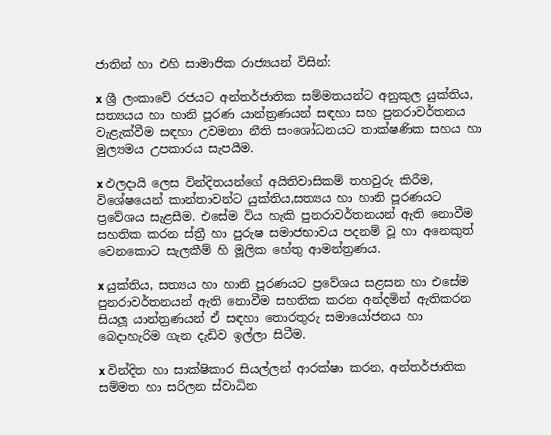ජාතින් හා එහි සාමාජික රාජ්‍යයන් විසින්:

x ශ්‍රී ලංකාවේ රජයට අන්තර්ජාතික සම්මතයන්ට අනුකුල යුක්තිය, සත්‍යයය හා හානි පූරණ යාන්ත්‍රණයන් සඳහා සහ පුනරාවර්තනය වැළැක්වීම සඳහා උවමනා නීති සංශෝධනයට තාක්ෂණික සහය හා මුල්‍යමය උපකාරය සැපයීම.

x ඵලදායි ලෙස වින්දිතයන්ගේ අයිතිවාසිකම් තහවුරු කිරීම, විශේෂයෙන් කාන්තාවන්ට යුක්තිය,සත්‍යය හා හානි පූරණයට ප්‍රවේශය සැළසීම. එසේම විය හැකි පුනරාවර්තනයන් ඇති නොවීම සහතික කරන ස්ත්‍රී හා පුරුෂ සමාජභාවය පදනම් වූ හා අනෙකුත් වෙනකොට සැලකීම් හි මූලික හේතු ආමන්ත්‍රණය.

x යුක්තිය, සත්‍යය හා හානි පූරණයට ප්‍රවේශය සළසන හා එසේම පුනරාවර්තනයන් ඇති නොවීම සහතික කරන අන්දමින් ඇතිකරන සියලූ යාන්ත්‍රණයන් ඒ සඳහා තොරතුරු සමායෝජනය හා බෙදාහැරිම ගැන දැඩිව ඉල්ලා සිටීම.

x වින්දිත හා සාක්ෂිකාර සියල්ලන් ආරක්ෂා කරන, අන්තර්ජාතික සම්මත හා සරිලන ස්වාධින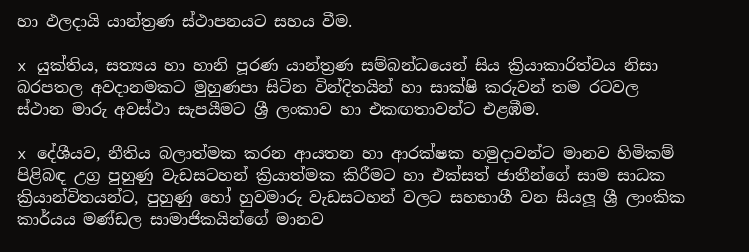හා ඵලදායි යාන්ත්‍රණ ස්ථාපනයට සහය වීම.

x යුක්තිය, සත්‍යය හා හානි පූරණ යාන්ත්‍රණ සම්බන්ධයෙන් සිය ක්‍රියාකාරිත්වය නිසා බරපතල අවදානමකට මුහුණපා සිටින වින්දිතයින් හා සාක්ෂි කරුවන් තම රටවල ස්ථාන මාරු අවස්ථා සැපයීමට ශ්‍රී ලංකාව හා එකඟතාවන්ට එළඹීම.

x දේශීයව, නීතිය බලාත්මක කරන ආයතන හා ආරක්ෂක හමුදාවන්ට මානව හිමිකම් පිළිබඳ උග්‍ර පුහුණු වැඩසටහන් ක්‍රියාත්මක කිරීමට හා එක්සත් ජාතීන්ගේ සාම සාධක ක්‍රියාන්විතයන්ට, පුහුණු හෝ හුවමාරු වැඩසටහන් වලට සහභාගී වන සියලූ ශ්‍රී ලාංකික කාර්යය මණ්ඩල සාමාජිකයින්ගේ මානව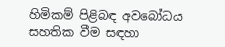හිමිකම් පිළිබඳ අවබෝධය සහතික වීම සඳහා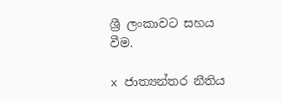ශ්‍රී ලංකාවට සහය වීම.

x ජාත්‍යන්තර නීතිය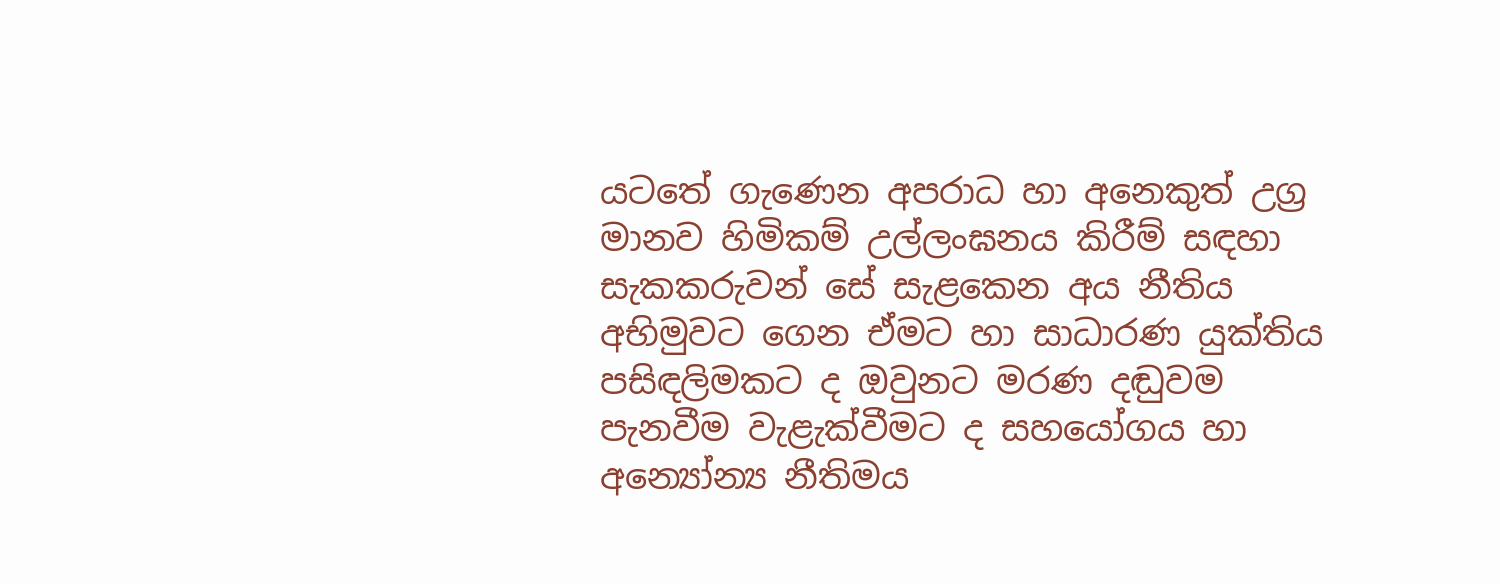යටතේ ගැණෙන අපරාධ හා අනෙකුත් උග්‍ර මානව හිමිකම් උල්ලංඝනය කිරීම් සඳහා සැකකරුවන් සේ සැළකෙන අය නීතිය අභිමුවට ගෙන ඒමට හා සාධාරණ යුක්තිය පසිඳලිමකට ද ඔවුනට මරණ දඬුවම පැනවීම වැළැක්වීමට ද සහයෝගය හා අන්‍යෝන්‍ය නීතිමය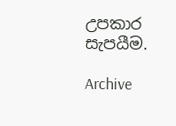උපකාර සැපයීම.

Archive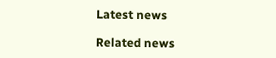Latest news

Related news